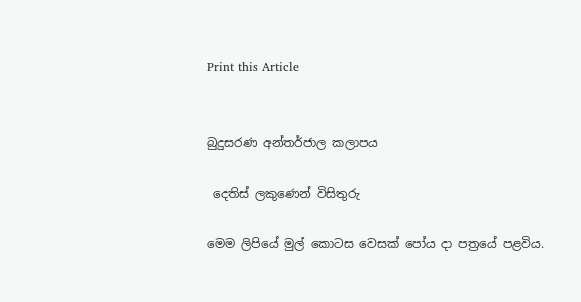Print this Article


බුදුසරණ අන්තර්ජාල කලාපය

 දෙතිස් ලකුණෙන් විසිතුරු

මෙම ලිපියේ මුල් කොටස වෙසක් පෝය දා පත්‍රයේ පළවිය.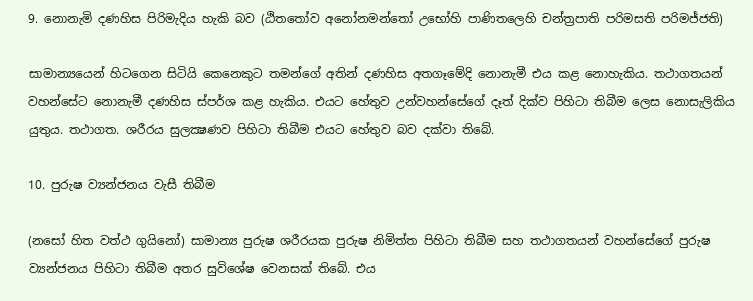9. නොනැමි දණහිස පිරිමැදිය හැකි බව (ඨිතතෝව අනෝනමන්තෝ උභෝහි පාණිතලෙහි චන්ත්‍රපාති පරිමසති පරිමජ්ජති)

සාමාන්‍යයෙන් හිටගෙන සිටියි කෙනෙකුට තමන්ගේ අතින් දණහිස අතගෑමේදි නොනැමී එය කළ නොහැකිය. තථාගතයන් වහන්සේට නොනැමී දණහිස ස්පර්ශ කළ හැකිය. එයට හේතුව උන්වහන්සේගේ දෑත් දික්ව පිහිටා තිබීම ලෙස නොසැලිකිය යුතුය. තථාගත. ශරීරය සුලක්‍ෂණව පිහිටා තිබීම එයට හේතුව බව දක්වා තිබේ.

10. පුරුෂ ව්‍යන්ජනය වැසී තිබීම

(නසෝ හිත වත්ථ ගුයිනෝ) සාමාන්‍ය පුරුෂ ශරීරයක පුරුෂ නිමිත්ත පිහිටා තිබීම සහ තථාගතයන් වහන්සේගේ පුරුෂ ව්‍යන්ජනය පිහිටා තිබීම අතර සුවිශේෂ වෙනසක් තිබේ. එය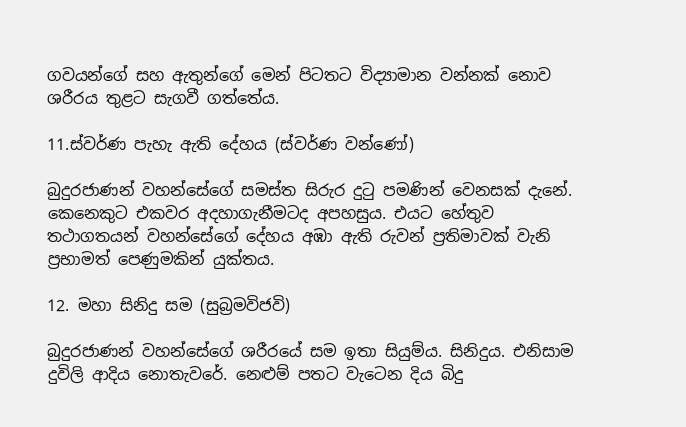ගවයන්ගේ සහ ඇතුන්ගේ මෙන් පිටතට විද්‍යාමාන වන්නක් නොව ශරීරය තුළට සැගවී ගත්තේය.

11.ස්වර්ණ පැහැ ඇති දේහය (ස්වර්ණ වන්ණෝ)

බුදුරජාණන් වහන්සේගේ සමස්ත සිරුර දුටු පමණින් වෙනසක් දැනේ. කෙනෙකුට එකවර අදහාගැනීමටද අපහසුය. එයට හේතුව තථාගතයන් වහන්සේගේ දේහය අඹා ඇති රුවන් ප්‍රතිමාවක් වැනි ප්‍රභාමත් පෙණුමකින් යුක්තය.

12. මහා සිනිදු සම (සුබ්‍රමවිජවි)

බුදුරජාණන් වහන්සේගේ ශරීරයේ සම ඉතා සියුම්ය. සිනිදුය. එනිසාම දුවිලි ආදිය නොතැවරේ. නෙළුම් පතට වැටෙන දිය බිදු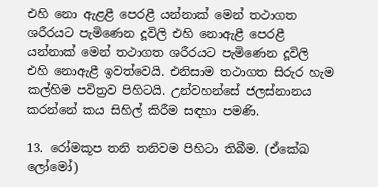එහි නො ඇළළී පෙරළී යන්නාක් මෙන් තථාගත ශරීරයට පැමිණෙන දූවිලි එහි නොඇළී පෙරළී යන්නාක් මෙන් තථාගත ශරීරයට පැමිණෙන දූවිලි එහි නොඇළී ඉවත්වෙයි. එනිසාම තථාගත සිරුර හැම කල්හිම පවිත්‍රව පිහිටයි. උන්වහන්සේ ජලස්නානය කරන්නේ කය සිහිල් කිරීම සඳහා පමණි.

13. රෝමකූප තනි තනිවම පිහිටා තිබීම. (ඒකේඛ ලෝමෝ)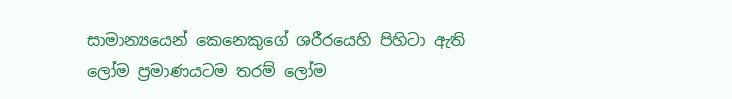සාමාන්‍යයෙන් කෙනෙකුගේ ශරීරයෙහි පිහිටා ඇති ලෝම ප්‍රමාණයටම තරම් ලෝම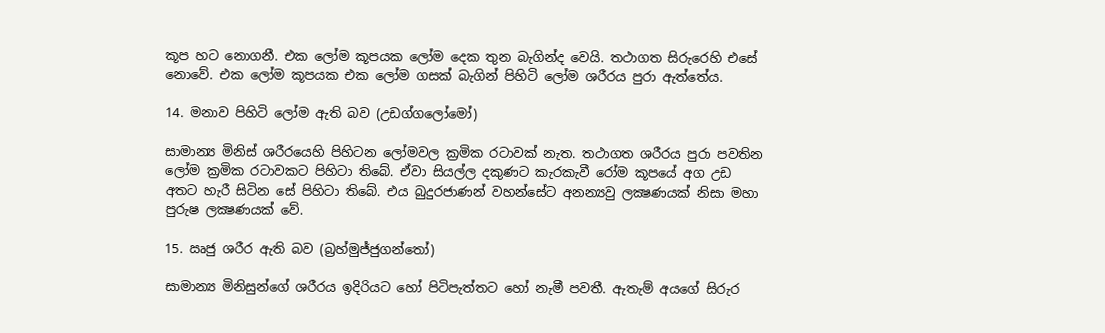කූප හට නොගනී. එක ලෝම කූපයක ලෝම දෙක තුන බැගින්ද වෙයි. තථාගත සිරුරෙහි එසේ නොවේ. එක ලෝම කූපයක එක ලෝම ගසක් බැගින් පිහිටි ලෝම ශරීරය පුරා ඇත්තේය.

14. මනාව පිහිටි ලෝම ඇති බව (උඩග්ගලෝමෝ)

සාමාන්‍ය මිනිස් ශරීරයෙහි පිහිටන ලෝමවල ක්‍රමික රටාවක් නැත. තථාගත ශරීරය පුරා පවතින ලෝම ක්‍රමික රටාවකට පිහිටා තිබේ. ඒවා සියල්ල දකුණට කැරකැවී රෝම කූපයේ අග උඩ අතට හැරී සිටින සේ පිහිටා තිබේ. එය බුදුරජාණන් වහන්සේට අනන්‍යවු ලක්‍ෂණයක් නිසා මහා පුරුෂ ලක්‍ෂණයක් වේ.

15. ඍජු ශරීර ඇති බව (බ්‍රහ්මුජ්ජුගන්තෝ)

සාමාන්‍ය මිනිසුන්ගේ ශරීරය ඉදිරියට හෝ පිටිපැත්තට හෝ නැමී පවතී. ඇතැම් අයගේ සිරුර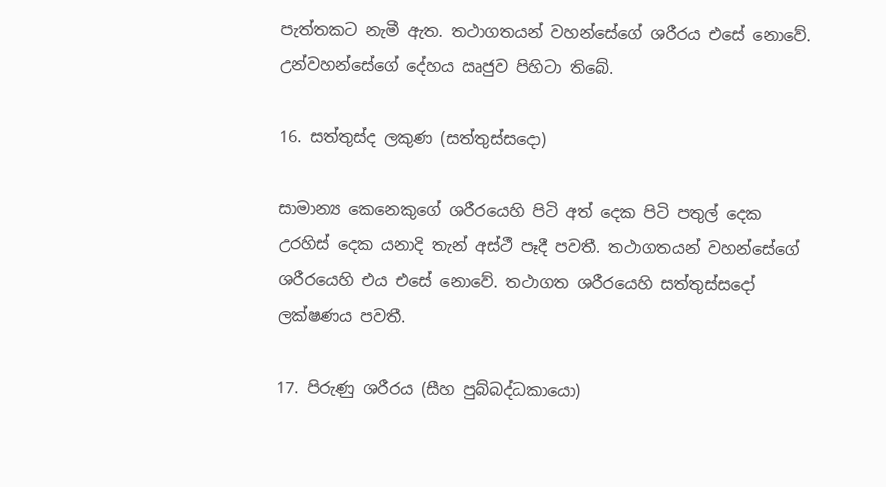පැත්තකට නැමී ඇත. තථාගතයන් වහන්සේගේ ශරීරය එසේ නොවේ. උන්වහන්සේගේ දේහය ඍජුව පිහිටා තිබේ.

16. සත්තුස්ද ලකුණ (සත්තුස්සදො)

සාමාන්‍ය කෙනෙකුගේ ශරීරයෙහි පිටි අත් දෙක පිටි පතුල් දෙක උරහිස් දෙක යනාදි තැන් අස්ථී පෑදී පවතී. තථාගතයන් වහන්සේගේ ශරීරයෙහි එය එසේ නොවේ. තථාගත ශරීරයෙහි සත්තුස්සදෝ ලක්ෂණය පවතී.

17. පිරුණු ශරීරය (සීහ පුබ්බද්ධකායො)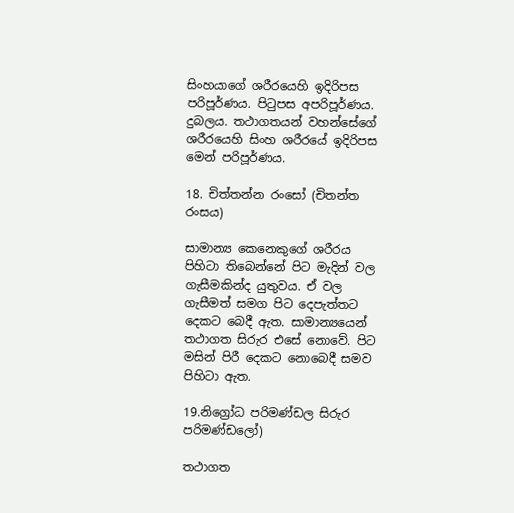සිංහයාගේ ශරීරයෙහි ඉදිරිපස පරිපූර්ණය. පිටුපස අපරිපූර්ණය. දුබලය. තථාගතයන් වහන්සේගේ ශරීරයෙහි සිංහ ශරීරයේ ඉදිරිපස මෙන් පරිපූර්ණය.

18. චිත්තන්න රංසෝ (චිතන්ත රංසය)

සාමාන්‍ය කෙනෙකුගේ ශරීරය පිහිටා තිබෙන්නේ පිට මැදින් වල ගැසීමකින්ද යුතුවය. ඒ වල ගැසීමත් සමග පිට දෙපැත්තට දෙකට බෙදී ඇත. සාමාන්‍යයෙන් තථාගත සිරුර එසේ නොවේ. පිට මසින් පිරී දෙකට නොබෙදී සමව පිහිටා ඇත.

19.නිග්‍රෝධ පරිමණ්ඩල සිරුර පරිමණ්ඩලෝ)

තථාගත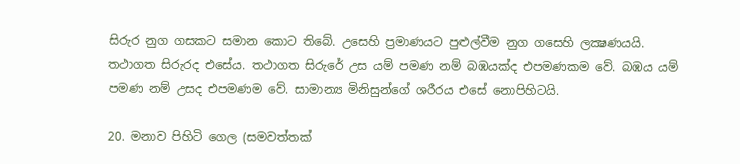සිරුර නුග ගසකට සමාන කොට තිබේ. උසෙහි ප්‍රමාණයට පුළුල්වීම නුග ගසෙහි ලක්‍ෂණයයි. තථාගත සිරුරද එසේය. තථාගත සිරුරේ උස යම් පමණ නම් බඹයක්ද එපමණකම වේ. බඹය යම් පමණ නම් උසද එපමණම වේ. සාමාන්‍ය මිනිසුන්ගේ ශරීරය එසේ නොපිහිටයි.

20. මනාව පිහිටි ගෙල (සමවත්තක්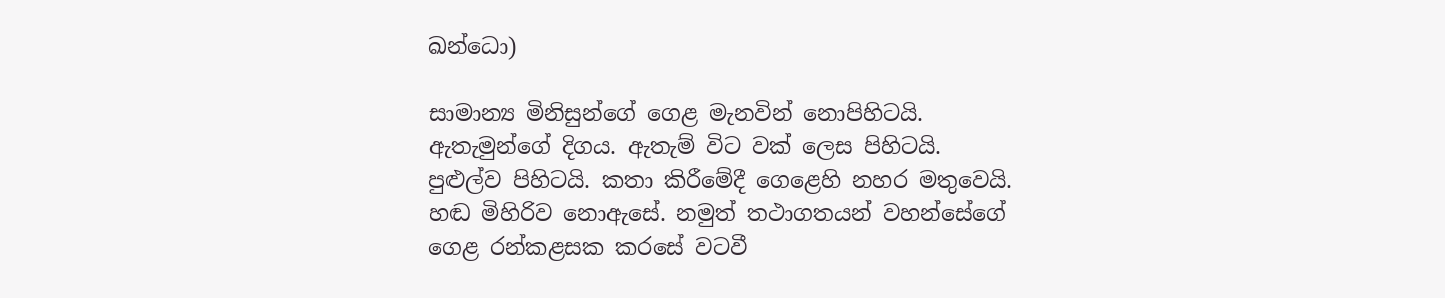ඛන්ධො)

සාමාන්‍ය මිනිසුන්ගේ ගෙළ මැනවින් නොපිහිටයි. ඇතැමුන්ගේ දිගය. ඇතැම් විට වක් ලෙස පිහිටයි. පුළුල්ව පිහිටයි. කතා කිරීමේදී ගෙළෙහි නහර මතුවෙයි. හඬ මිහිරිව නොඇසේ. නමුත් තථාගතයන් වහන්සේගේ ගෙළ රන්කළසක කරසේ වටවී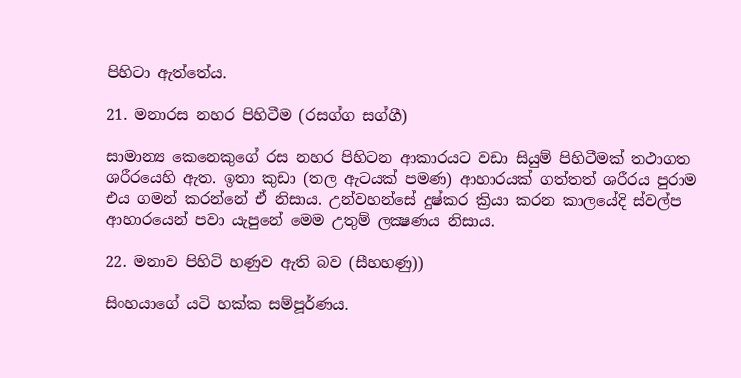පිහිටා ඇත්තේය.

21. මනාරස නහර පිහිටීම (රසග්ග සග්ගී)

සාමාන්‍ය කෙනෙකුගේ රස නහර පිහිටන ආකාරයට වඩා සියුම් පිහිටීමක් තථාගත ශරීරයෙහි ඇත. ඉතා කුඩා (තල ඇටයක් පමණ) ආහාරයක් ගත්තත් ශරීරය පුරාම එය ගමන් කරන්නේ ඒ නිසාය. උන්වහන්සේ දුෂ්කර ක්‍රියා කරන කාලයේදි ස්වල්ප ආහාරයෙන් පවා යැපුනේ මෙම උතුම් ලක්‍ෂණය නිසාය.

22. මනාව පිහිටි හණුව ඇති බව (සීහහණු))

සිංහයාගේ යටි හක්ක සම්පූර්ණය.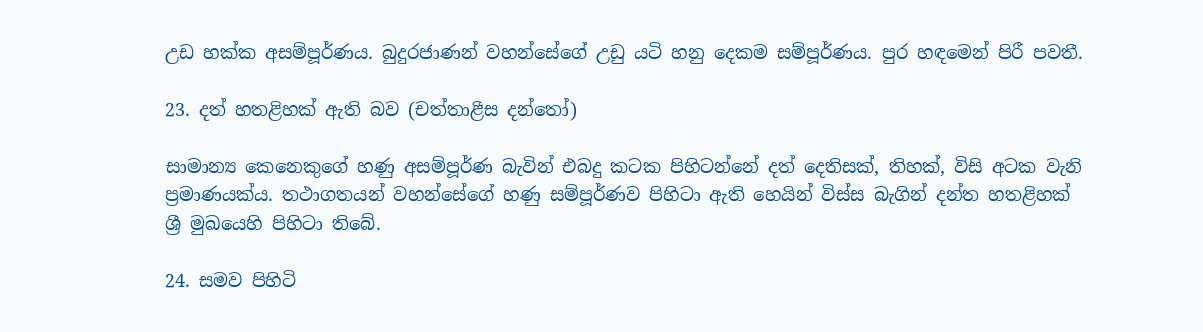උඩ හක්ක අසම්පූර්ණය. බුදුරජාණන් වහන්සේගේ උඩු යටි හනු දෙකම සම්පූර්ණය. පුර හඳමෙන් පිරී පවතී.

23. දත් හතළිහක් ඇති බව (චත්තාළීස දන්තෝ)

සාමාන්‍ය කෙනෙකුගේ හණු අසම්පූර්ණ බැවින් එබදු කටක පිහිටන්නේ දත් දෙතිසක්, තිහක්, විසි අටක වැනි ප්‍රමාණයක්ය. තථාගතයන් වහන්සේගේ හණු සම්පූර්ණව පිහිටා ඇති හෙයින් විස්ස බැගින් දන්ත හතළිහක් ශ්‍රී මුඛයෙහි පිහිටා තිබේ.

24. සමව පිහිටි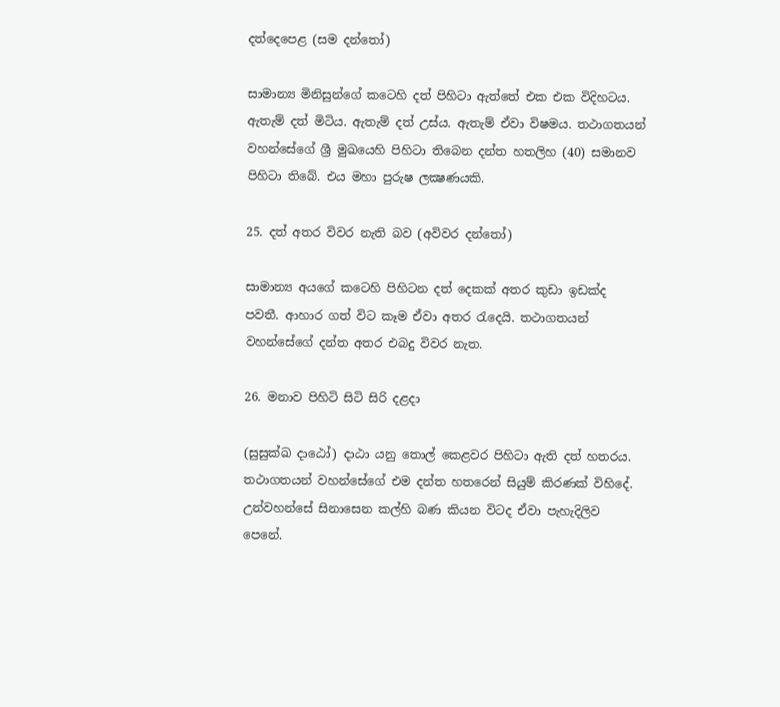දත්දෙපෙළ (සම දන්තෝ)

සාමාන්‍ය මිනිසුන්ගේ කටෙහි දත් පිහිටා ඇත්තේ එක එක විදිහටය. ඇතැම් දත් මිටිය. ඇතැම් දත් උස්ය. ඇතැම් ඒවා විෂමය. තථාගතයන් වහන්සේගේ ශ්‍රී මුඛයෙහි පිහිටා තිබෙන දන්ත හතලිහ (40) සමානව පිහිටා තිබේ. එය මහා පුරුෂ ලක්‍ෂණයකි.

25. දත් අතර විවර නැති බව (අවිවර දන්තෝ)

සාමාන්‍ය අයගේ කටෙහි පිහිටන දත් දෙකක් අතර කුඩා ඉඩක්ද පවතී. ආහාර ගත් විට කෑම ඒවා අතර රැදෙයි. තථාගතයන් වහන්සේගේ දන්ත අතර එබදු විවර නැත.

26. මනාව පිහිටි සිටි සිරි දළදා

(සුසුක්ඛ දාඨෝ) දාඨා යනු තොල් කෙළවර පිහිටා ඇති දත් හතරය. තථාගතයන් වහන්සේගේ එම දන්ත හතරෙන් සියුම් කිරණක් විහිදේ. උන්වහන්සේ සිනාසෙන කල්හි බණ කියන විටද ඒවා පැහැදිලිව පෙනේ.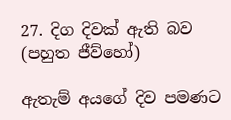27. දිග දිවක් ඇති බව (පහුත ජීව්හෝ)

ඇතැම් අයගේ දිව පමණට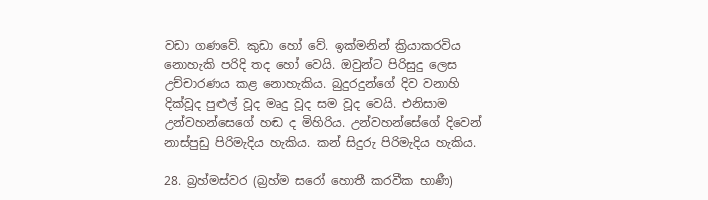වඩා ගණවේ. කුඩා හෝ වේ. ඉක්මනින් ක්‍රියාකරවිය නොහැකි පරිදි තද හෝ වෙයි. ඔවුන්ට පිරිසුදු ලෙස උච්චාරණය කළ නොහැකිය. බුදුරදුන්ගේ දිව වනාහි දික්වූද පුළුල් වූද මෘදු වූද සම වූද වෙයි. එනිසාම උන්වහන්සෙගේ හඬ ද මිහිරිය. උන්වහන්සේගේ දිවෙන් නාස්පුඩු පිරිමැදිය හැකිය. කන් සිදුරු පිරිමැදිය හැකිය.

28. බ්‍රහ්මස්වර (බ්‍රහ්ම සරෝ හොතී කරවීක භාණී)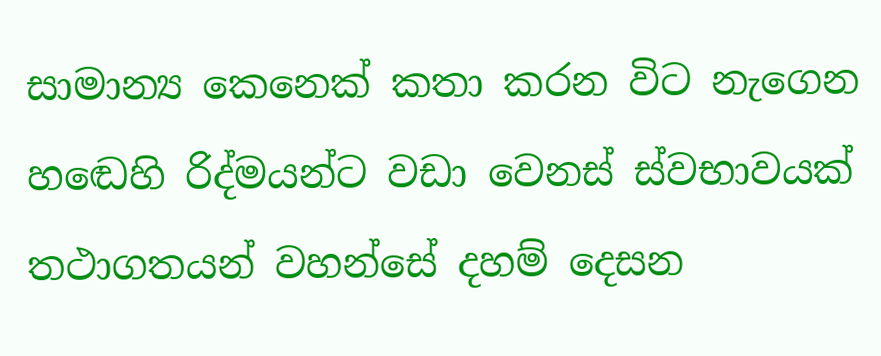සාමාන්‍ය කෙනෙක් කතා කරන විට නැගෙන හඬෙහි රිද්මයන්ට වඩා වෙනස් ස්වභාවයක් තථාගතයන් වහන්සේ දහම් දෙසන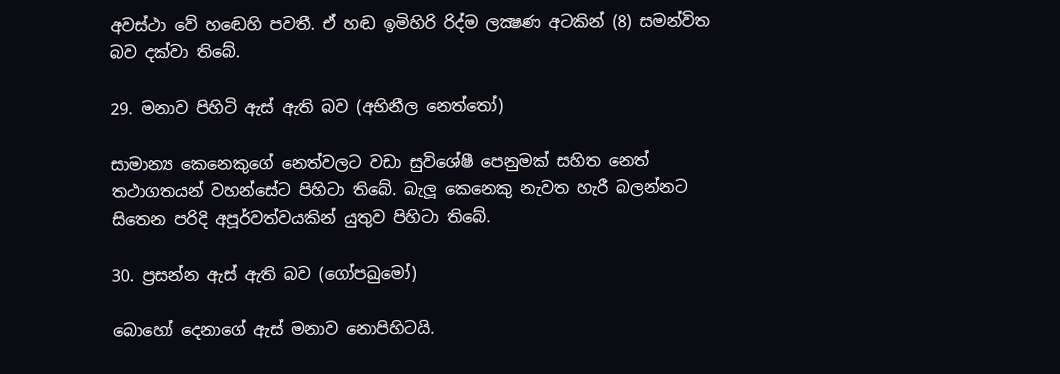අවස්ථා වේ හඬෙහි පවතී. ඒ හඬ ඉමිහිරි රිද්ම ලක්‍ෂණ අටකින් (8) සමන්විත බව දක්වා තිබේ.

29. මනාව පිහිටි ඇස් ඇති බව (අභිනීල නෙත්තෝ)

සාමාන්‍ය කෙනෙකුගේ නෙත්වලට වඩා සුවිශේෂී පෙනුමක් සහිත නෙත් තථාගතයන් වහන්සේට පිහිටා තිබේ. බැලූ කෙනෙකු නැවත හැරී බලන්නට සිතෙන පරිදි අපූර්වත්වයකින් යුතුව පිහිටා තිබේ.

30. ප්‍රසන්න ඇස් ඇති බව (ගෝපඛුමෝ)

බොහෝ දෙනාගේ ඇස් මනාව නොපිහිටයි.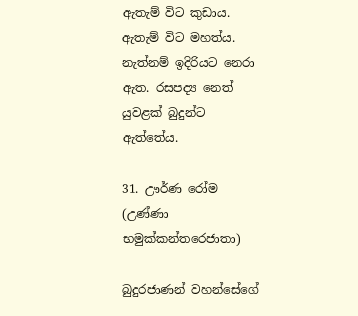ඇතැම් විට කුඩාය. ඇතැම් විට මහත්ය. නැත්නම් ඉදිරියට නෙරා ඇත. රසපද්‍ය නෙත් යුවළක් බුදුන්ට ඇත්තේය.

31. ඌර්ණ රෝම (උණ්ණා භමුක්කන්තරෙජාතා)

බුදුරජාණන් වහන්සේගේ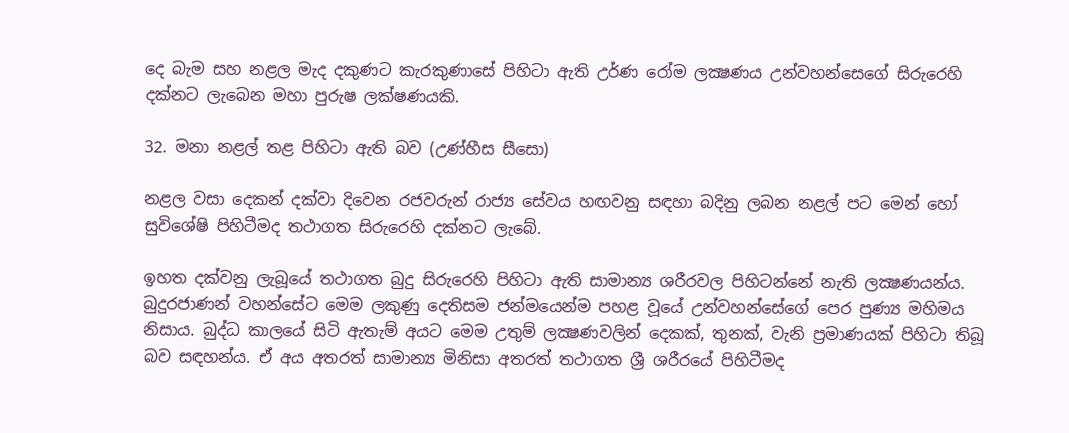දෙ බැම සහ නළල මැද දකුණට කැරකුණාසේ පිහිටා ඇති උර්ණ රෝම ලක්‍ෂණය උන්වහන්සෙගේ සිරුරෙහි දක්නට ලැබෙන මහා පුරුෂ ලක්ෂණයකි.

32. මනා නළල් තළ පිහිටා ඇති බව (උණ්හීස සීසො)

නළල වසා දෙකන් දක්වා දිවෙන රජවරුන් රාජ්‍ය සේවය හඟවනු සඳහා බදිනු ලබන නළල් පට මෙන් හෝ සුවිශේෂි පිහිටීමද තථාගත සිරුරෙහි දක්නට ලැබේ.

ඉහත දක්වනු ලැබූයේ තථාගත බුදු සිරුරෙහි පිහිටා ඇති සාමාන්‍ය ශරීරවල පිහිටන්නේ නැති ලක්‍ෂණයන්ය. බුදුරජාණන් වහන්සේට මෙම ලකුණු දෙතිසම ජන්මයෙන්ම පහළ වූයේ උන්වහන්සේගේ පෙර පුණ්‍ය මහිමය නිසාය. බුද්ධ කාලයේ සිටි ඇතැම් අයට මෙම උතුම් ලක්‍ෂණවලින් දෙකක්, තුනක්, වැනි ප්‍රමාණයක් පිහිටා තිබූ බව සඳහන්ය. ඒ අය අතරත් සාමාන්‍ය මිනිසා අතරත් තථාගත ශ්‍රී ශරීරයේ පිහිටීමද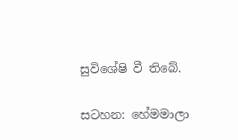සුවිශේෂි වී තිබේ.

සටහන: හේමමාලා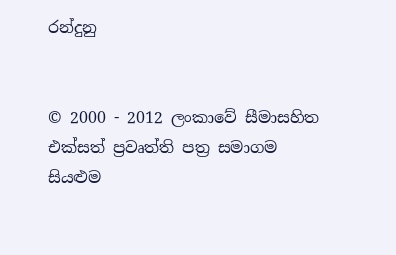රන්දුනු


© 2000 - 2012 ලංකාවේ සීමාසහිත එක්සත් ප්‍රවෘත්ති පත්‍ර සමාගම
සියළුම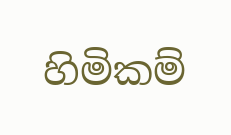හිමිකම්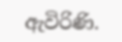ඇවිරිණි.